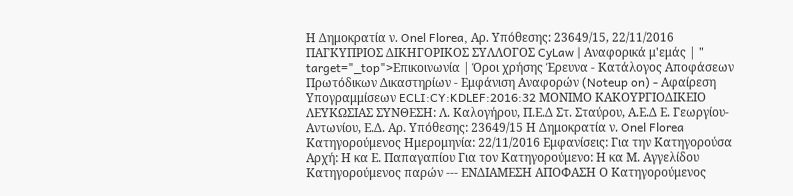Η Δημοκρατία ν. Onel Florea, Αρ. Υπόθεσης: 23649/15, 22/11/2016 ΠΑΓΚΥΠΡΙΟΣ ΔΙΚΗΓΟΡΙΚΟΣ ΣΥΛΛΟΓΟΣ CyLaw | Αναφορικά μ'εμάς | " target="_top">Επικοινωνία | Όροι χρήσης Έρευνα - Κατάλογος Αποφάσεων Πρωτόδικων Δικαστηρίων - Εμφάνιση Αναφορών (Noteup on) - Αφαίρεση Υπογραμμίσεων ECLI:CY:KDLEF:2016:32 ΜΟΝΙΜΟ ΚΑΚΟΥΡΓΙΟΔΙΚΕΙΟ ΛΕΥΚΩΣΙΑΣ ΣΥΝΘΕΣΗ: Λ. Καλογήρου, Π.Ε.Δ Στ. Σταύρου, Α.Ε.Δ Ε. Γεωργίου-Αντωνίου, Ε.Δ. Αρ. Υπόθεσης: 23649/15 Η Δημοκρατία ν. Onel Florea Κατηγορούμενος Ημερομηνία: 22/11/2016 Εμφανίσεις: Για την Κατηγορούσα Αρχή: Η κα Ε. Παπαγαπίου Για τον Κατηγορούμενο: Η κα Μ. Αγγελίδου Κατηγορούμενος παρών --- ΕΝΔΙΑΜΕΣΗ ΑΠΟΦΑΣΗ Ο Κατηγορούμενος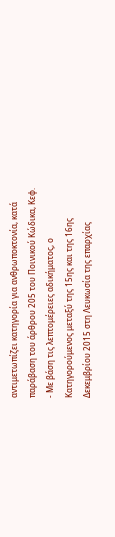αντιμετωπίζει κατηγορία για ανθρωποκτονία, κατά παράβαση του άρθρου 205 του Ποινικού Κώδικα, Κεφ.
- Με βάση τις λεπτομέρειες αδικήματος, ο Κατηγορούμενος μεταξύ της 15ης και της 16ης Δεκεμβρίου 2015 στη Λευκωσία της επαρχίας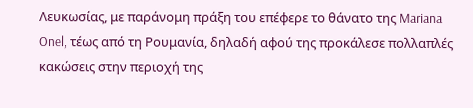Λευκωσίας, με παράνομη πράξη του επέφερε το θάνατο της Mariana Onel, τέως από τη Ρουμανία, δηλαδή αφού της προκάλεσε πολλαπλές κακώσεις στην περιοχή της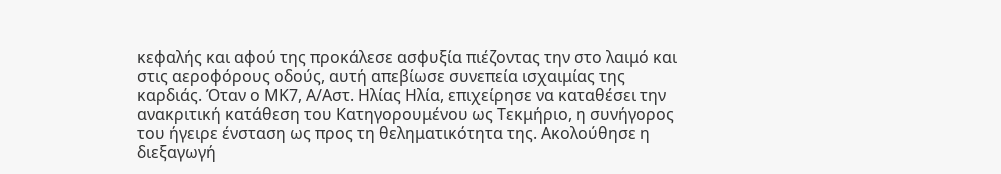κεφαλής και αφού της προκάλεσε ασφυξία πιέζοντας την στο λαιμό και στις αεροφόρους οδούς, αυτή απεβίωσε συνεπεία ισχαιμίας της καρδιάς. Όταν ο ΜΚ7, Α/Αστ. Ηλίας Ηλία, επιχείρησε να καταθέσει την ανακριτική κατάθεση του Κατηγορουμένου ως Τεκμήριο, η συνήγορος του ήγειρε ένσταση ως προς τη θεληματικότητα της. Ακολούθησε η διεξαγωγή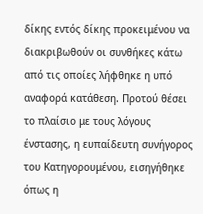δίκης εντός δίκης προκειμένου να διακριβωθούν οι συνθήκες κάτω από τις οποίες λήφθηκε η υπό αναφορά κατάθεση. Προτού θέσει το πλαίσιο με τους λόγους ένστασης, η ευπαίδευτη συνήγορος του Κατηγορουμένου, εισηγήθηκε όπως η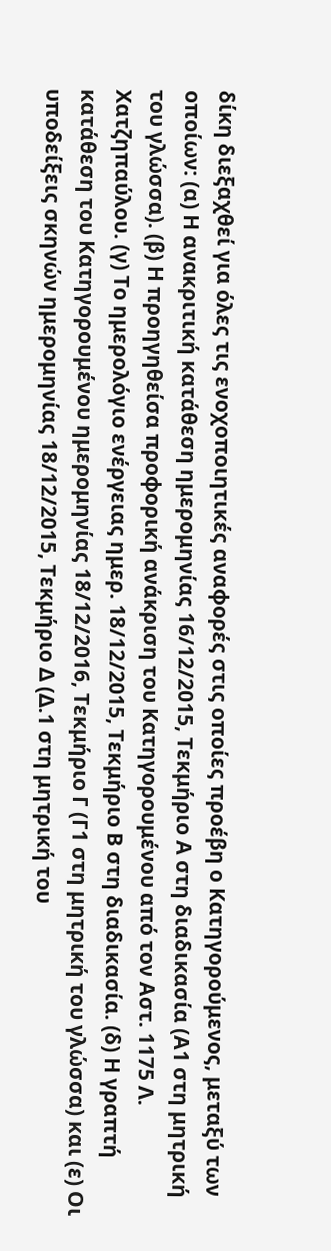δίκη διεξαχθεί για όλες τις ενοχοποιητικές αναφορές στις οποίες προέβη ο Κατηγορούμενος, μεταξύ των οποίων: (α) Η ανακριτική κατάθεση ημερομηνίας 16/12/2015, Τεκμήριο Α στη διαδικασία (Α1 στη μητρική του γλώσσα). (β) Η προηγηθείσα προφορική ανάκριση του Κατηγορουμένου από τον Αστ. 1175 Λ. Χατζηπαύλου. (γ) Το ημερολόγιο ενέργειας ημερ. 18/12/2015, Τεκμήριο Β στη διαδικασία. (δ) Η γραπτή κατάθεση του Κατηγορουμένου ημερομηνίας 18/12/2016, Τεκμήριο Γ (Γ1 στη μητρική του γλώσσα) και (ε) Οι υποδείξεις σκηνών ημερομηνίας 18/12/2015, Τεκμήριο Δ (Δ.1 στη μητρική του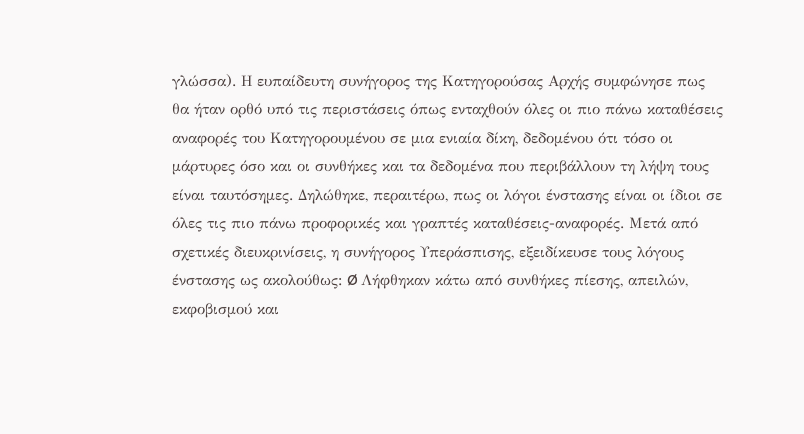γλώσσα). Η ευπαίδευτη συνήγορος της Κατηγορούσας Αρχής συμφώνησε πως θα ήταν ορθό υπό τις περιστάσεις όπως ενταχθούν όλες οι πιο πάνω καταθέσεις αναφορές του Κατηγορουμένου σε μια ενιαία δίκη, δεδομένου ότι τόσο οι μάρτυρες όσο και οι συνθήκες και τα δεδομένα που περιβάλλουν τη λήψη τους είναι ταυτόσημες. Δηλώθηκε, περαιτέρω, πως οι λόγοι ένστασης είναι οι ίδιοι σε όλες τις πιο πάνω προφορικές και γραπτές καταθέσεις-αναφορές. Μετά από σχετικές διευκρινίσεις, η συνήγορος Υπεράσπισης, εξειδίκευσε τους λόγους ένστασης ως ακολούθως: Ø Λήφθηκαν κάτω από συνθήκες πίεσης, απειλών, εκφοβισμού και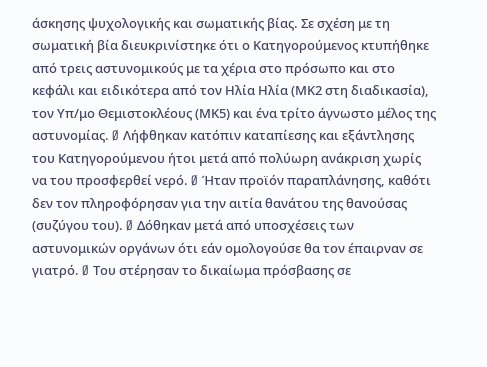άσκησης ψυχολογικής και σωματικής βίας. Σε σχέση με τη σωματική βία διευκρινίστηκε ότι ο Κατηγορούμενος κτυπήθηκε από τρεις αστυνομικούς με τα χέρια στο πρόσωπο και στο κεφάλι και ειδικότερα από τον Ηλία Ηλία (ΜΚ2 στη διαδικασία), τον Υπ/μο Θεμιστοκλέους (ΜΚ5) και ένα τρίτο άγνωστο μέλος της αστυνομίας. Ø Λήφθηκαν κατόπιν καταπίεσης και εξάντλησης του Κατηγορούμενου ήτοι μετά από πολύωρη ανάκριση χωρίς να του προσφερθεί νερό. Ø Ήταν προϊόν παραπλάνησης, καθότι δεν τον πληροφόρησαν για την αιτία θανάτου της θανούσας (συζύγου του). Ø Δόθηκαν μετά από υποσχέσεις των αστυνομικών οργάνων ότι εάν ομολογούσε θα τον έπαιρναν σε γιατρό. Ø Του στέρησαν το δικαίωμα πρόσβασης σε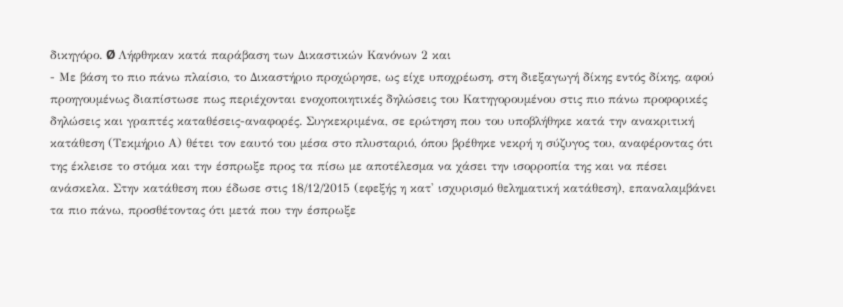δικηγόρο. Ø Λήφθηκαν κατά παράβαση των Δικαστικών Κανόνων 2 και
- Με βάση το πιο πάνω πλαίσιο, το Δικαστήριο προχώρησε, ως είχε υποχρέωση, στη διεξαγωγή δίκης εντός δίκης, αφού προηγουμένως διαπίστωσε πως περιέχονται ενοχοποιητικές δηλώσεις του Κατηγορουμένου στις πιο πάνω προφορικές δηλώσεις και γραπτές καταθέσεις-αναφορές. Συγκεκριμένα, σε ερώτηση που του υποβλήθηκε κατά την ανακριτική κατάθεση (Τεκμήριο Α) θέτει τον εαυτό του μέσα στο πλυσταριό, όπου βρέθηκε νεκρή η σύζυγος του, αναφέροντας ότι της έκλεισε το στόμα και την έσπρωξε προς τα πίσω με αποτέλεσμα να χάσει την ισορροπία της και να πέσει ανάσκελα. Στην κατάθεση που έδωσε στις 18/12/2015 (εφεξής η κατ' ισχυρισμό θεληματική κατάθεση), επαναλαμβάνει τα πιο πάνω, προσθέτοντας ότι μετά που την έσπρωξε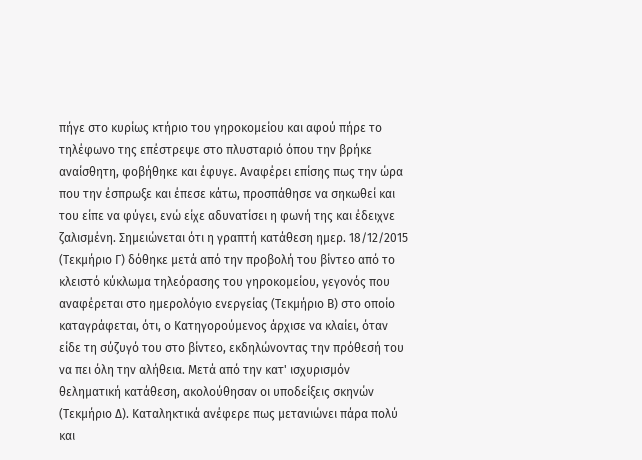πήγε στο κυρίως κτήριο του γηροκομείου και αφού πήρε το τηλέφωνο της επέστρεψε στο πλυσταριό όπου την βρήκε αναίσθητη, φοβήθηκε και έφυγε. Αναφέρει επίσης πως την ώρα που την έσπρωξε και έπεσε κάτω, προσπάθησε να σηκωθεί και του είπε να φύγει, ενώ είχε αδυνατίσει η φωνή της και έδειχνε ζαλισμένη. Σημειώνεται ότι η γραπτή κατάθεση ημερ. 18/12/2015 (Τεκμήριο Γ) δόθηκε μετά από την προβολή του βίντεο από το κλειστό κύκλωμα τηλεόρασης του γηροκομείου, γεγονός που αναφέρεται στο ημερολόγιο ενεργείας (Τεκμήριο Β) στο οποίο καταγράφεται, ότι, ο Κατηγορούμενος άρχισε να κλαίει, όταν είδε τη σύζυγό του στο βίντεο, εκδηλώνοντας την πρόθεσή του να πει όλη την αλήθεια. Μετά από την κατ' ισχυρισμόν θεληματική κατάθεση, ακολούθησαν οι υποδείξεις σκηνών (Τεκμήριο Δ). Καταληκτικά ανέφερε πως μετανιώνει πάρα πολύ και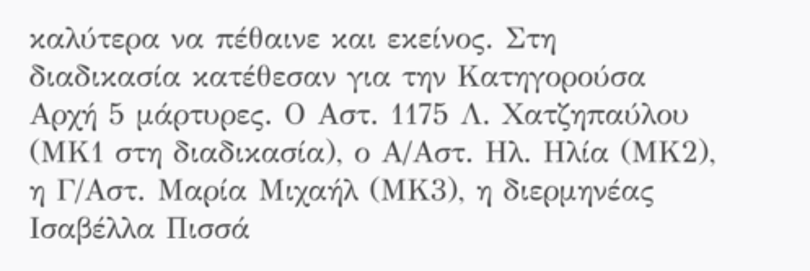καλύτερα να πέθαινε και εκείνος. Στη διαδικασία κατέθεσαν για την Κατηγορούσα Αρχή 5 μάρτυρες. Ο Αστ. 1175 Λ. Χατζηπαύλου (ΜΚ1 στη διαδικασία), ο Α/Αστ. Ηλ. Ηλία (ΜΚ2), η Γ/Αστ. Μαρία Μιχαήλ (ΜΚ3), η διερμηνέας Ισαβέλλα Πισσά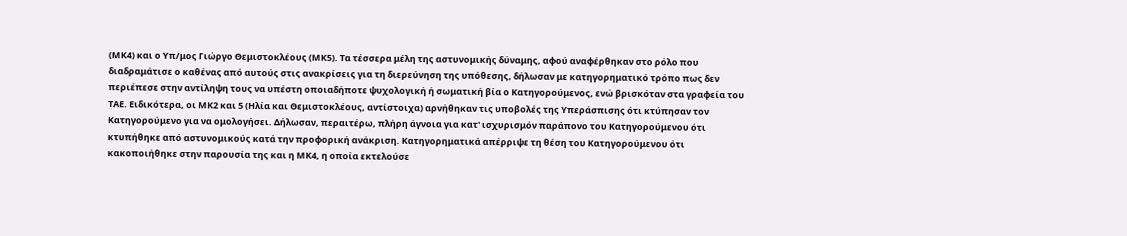(ΜΚ4) και ο Υπ/μος Γιώργο Θεμιστοκλέους (ΜΚ5). Τα τέσσερα μέλη της αστυνομικής δύναμης, αφού αναφέρθηκαν στο ρόλο που διαδραμάτισε ο καθένας από αυτούς στις ανακρίσεις για τη διερεύνηση της υπόθεσης, δήλωσαν με κατηγορηματικό τρόπο πως δεν περιέπεσε στην αντίληψη τους να υπέστη οποιαδήποτε ψυχολογική ή σωματική βία ο Κατηγορούμενος, ενώ βρισκόταν στα γραφεία του ΤΑΕ. Ειδικότερα, οι ΜΚ2 και 5 (Ηλία και Θεμιστοκλέους, αντίστοιχα) αρνήθηκαν τις υποβολές της Υπεράσπισης ότι κτύπησαν τον Κατηγορούμενο για να ομολογήσει. Δήλωσαν, περαιτέρω, πλήρη άγνοια για κατ' ισχυρισμόν παράπονο του Κατηγορούμενου ότι κτυπήθηκε από αστυνομικούς κατά την προφορική ανάκριση. Κατηγορηματικά απέρριψε τη θέση του Κατηγορούμενου ότι κακοποιήθηκε στην παρουσία της και η ΜΚ4, η οποία εκτελούσε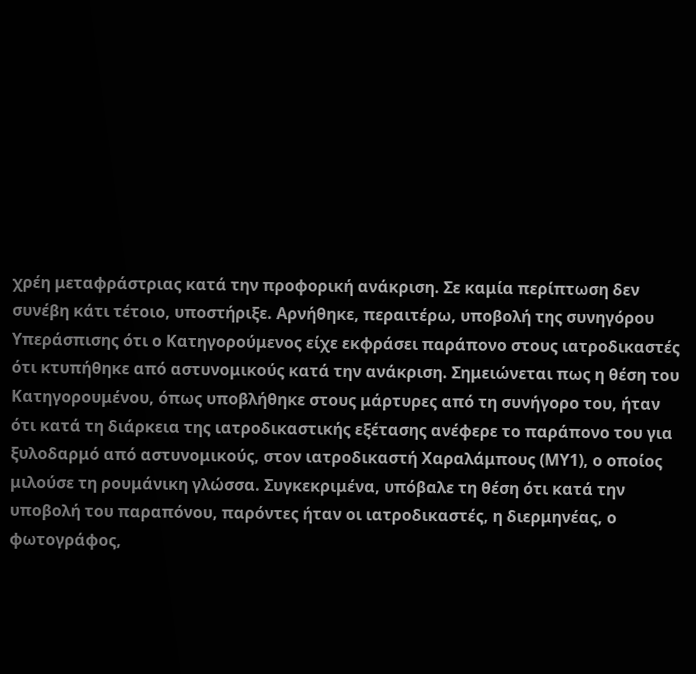χρέη μεταφράστριας κατά την προφορική ανάκριση. Σε καμία περίπτωση δεν συνέβη κάτι τέτοιο, υποστήριξε. Αρνήθηκε, περαιτέρω, υποβολή της συνηγόρου Υπεράσπισης ότι ο Κατηγορούμενος είχε εκφράσει παράπονο στους ιατροδικαστές ότι κτυπήθηκε από αστυνομικούς κατά την ανάκριση. Σημειώνεται πως η θέση του Κατηγορουμένου, όπως υποβλήθηκε στους μάρτυρες από τη συνήγορο του, ήταν ότι κατά τη διάρκεια της ιατροδικαστικής εξέτασης ανέφερε το παράπονο του για ξυλοδαρμό από αστυνομικούς, στον ιατροδικαστή Χαραλάμπους (ΜΥ1), ο οποίος μιλούσε τη ρουμάνικη γλώσσα. Συγκεκριμένα, υπόβαλε τη θέση ότι κατά την υποβολή του παραπόνου, παρόντες ήταν οι ιατροδικαστές, η διερμηνέας, ο φωτογράφος,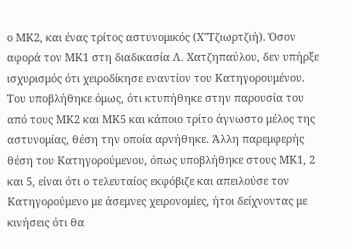ο ΜΚ2, και ένας τρίτος αστυνομικός (Χ''Τζιωρτζιή). Όσον αφορά τον ΜΚ1 στη διαδικασία Λ. Χατζηπαύλου, δεν υπήρξε ισχυρισμός ότι χειροδίκησε εναντίον του Κατηγορουμένου. Του υποβλήθηκε όμως, ότι κτυπήθηκε στην παρουσία του από τους ΜΚ2 και ΜΚ5 και κάποιο τρίτο άγνωστο μέλος της αστυνομίας, θέση την οποία αρνήθηκε. Άλλη παρεμφερής θέση του Κατηγορούμενου, όπως υποβλήθηκε στους ΜΚ1, 2 και 5, είναι ότι ο τελευταίος εκφόβιζε και απειλούσε τον Κατηγορούμενο με άσεμνες χειρονομίες, ήτοι δείχνοντας με κινήσεις ότι θα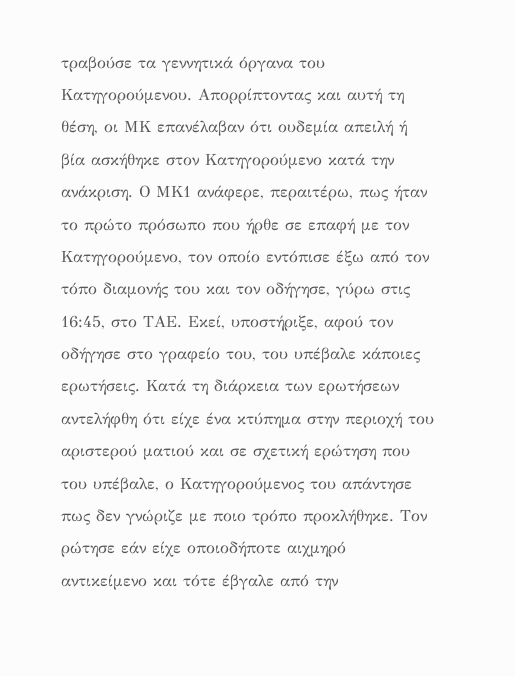τραβούσε τα γεννητικά όργανα του Κατηγορούμενου. Απορρίπτοντας και αυτή τη θέση, οι ΜΚ επανέλαβαν ότι ουδεμία απειλή ή βία ασκήθηκε στον Κατηγορούμενο κατά την ανάκριση. Ο ΜΚ1 ανάφερε, περαιτέρω, πως ήταν το πρώτο πρόσωπο που ήρθε σε επαφή με τον Κατηγορούμενο, τον οποίο εντόπισε έξω από τον τόπο διαμονής του και τον οδήγησε, γύρω στις 16:45, στο ΤΑΕ. Εκεί, υποστήριξε, αφού τον οδήγησε στο γραφείο του, του υπέβαλε κάποιες ερωτήσεις. Κατά τη διάρκεια των ερωτήσεων αντελήφθη ότι είχε ένα κτύπημα στην περιοχή του αριστερού ματιού και σε σχετική ερώτηση που του υπέβαλε, ο Κατηγορούμενος του απάντησε πως δεν γνώριζε με ποιο τρόπο προκλήθηκε. Τον ρώτησε εάν είχε οποιοδήποτε αιχμηρό αντικείμενο και τότε έβγαλε από την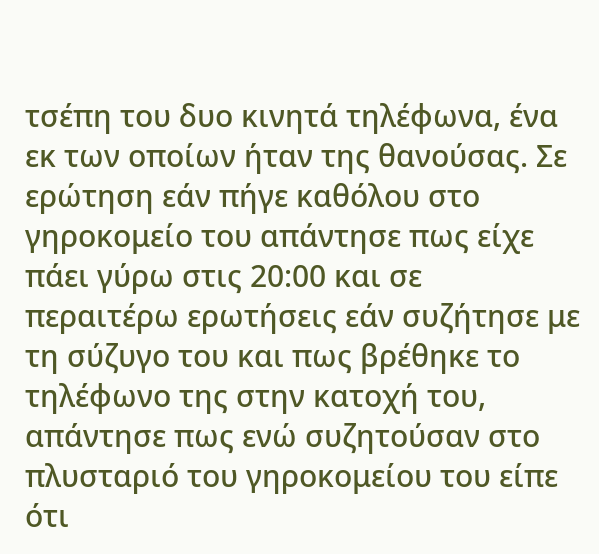τσέπη του δυο κινητά τηλέφωνα, ένα εκ των οποίων ήταν της θανούσας. Σε ερώτηση εάν πήγε καθόλου στο γηροκομείο του απάντησε πως είχε πάει γύρω στις 20:00 και σε περαιτέρω ερωτήσεις εάν συζήτησε με τη σύζυγο του και πως βρέθηκε το τηλέφωνο της στην κατοχή του, απάντησε πως ενώ συζητούσαν στο πλυσταριό του γηροκομείου του είπε ότι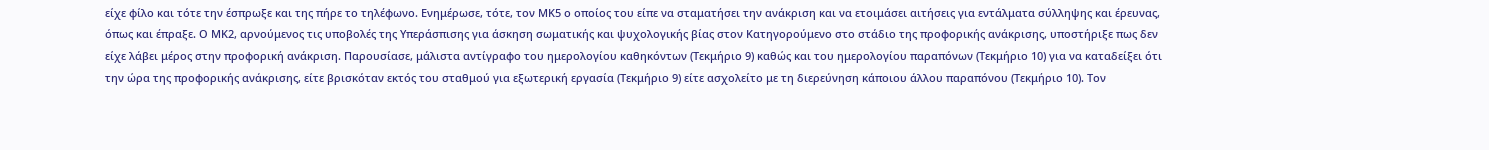είχε φίλο και τότε την έσπρωξε και της πήρε το τηλέφωνο. Ενημέρωσε, τότε, τον ΜΚ5 ο οποίος του είπε να σταματήσει την ανάκριση και να ετοιμάσει αιτήσεις για εντάλματα σύλληψης και έρευνας, όπως και έπραξε. Ο ΜΚ2, αρνούμενος τις υποβολές της Υπεράσπισης για άσκηση σωματικής και ψυχολογικής βίας στον Κατηγορούμενο στο στάδιο της προφορικής ανάκρισης, υποστήριξε πως δεν είχε λάβει μέρος στην προφορική ανάκριση. Παρουσίασε, μάλιστα αντίγραφο του ημερολογίου καθηκόντων (Τεκμήριο 9) καθώς και του ημερολογίου παραπόνων (Τεκμήριο 10) για να καταδείξει ότι την ώρα της προφορικής ανάκρισης, είτε βρισκόταν εκτός του σταθμού για εξωτερική εργασία (Τεκμήριο 9) είτε ασχολείτο με τη διερεύνηση κάποιου άλλου παραπόνου (Τεκμήριο 10). Τον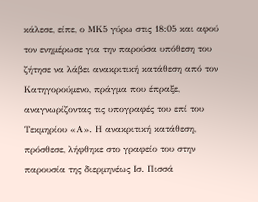κάλεσε, είπε, ο ΜΚ5 γύρω στις 18:05 και αφού τον ενημέρωσε για την παρούσα υπόθεση του ζήτησε να λάβει ανακριτική κατάθεση από τον Κατηγορούμενο, πράγμα που έπραξε, αναγνωρίζοντας τις υπογραφές του επί του Τεκμηρίου «Α». Η ανακριτική κατάθεση, πρόσθεσε, λήφθηκε στο γραφείο του στην παρουσία της διερμηνέως Ισ. Πισσά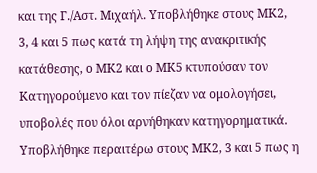και της Γ./Αστ. Μιχαήλ. Υποβλήθηκε στους ΜΚ2, 3, 4 και 5 πως κατά τη λήψη της ανακριτικής κατάθεσης, ο ΜΚ2 και ο ΜΚ5 κτυπούσαν τον Κατηγορούμενο και τον πίεζαν να ομολογήσει, υποβολές που όλοι αρνήθηκαν κατηγορηματικά. Υποβλήθηκε περαιτέρω στους ΜΚ2, 3 και 5 πως η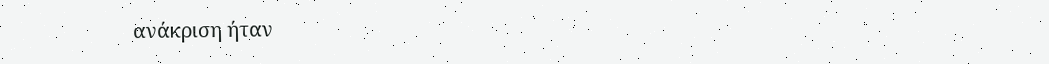ανάκριση ήταν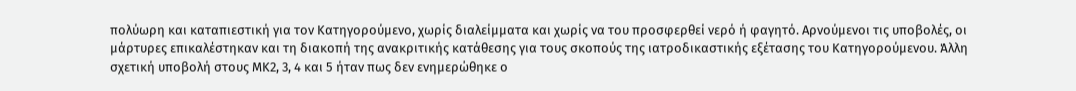πολύωρη και καταπιεστική για τον Κατηγορούμενο, χωρίς διαλείμματα και χωρίς να του προσφερθεί νερό ή φαγητό. Αρνούμενοι τις υποβολές, οι μάρτυρες επικαλέστηκαν και τη διακοπή της ανακριτικής κατάθεσης για τους σκοπούς της ιατροδικαστικής εξέτασης του Κατηγορούμενου. Άλλη σχετική υποβολή στους ΜΚ2, 3, 4 και 5 ήταν πως δεν ενημερώθηκε ο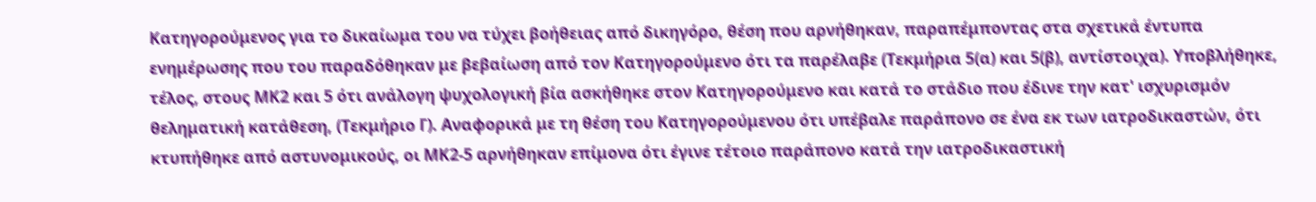Κατηγορούμενος για το δικαίωμα του να τύχει βοήθειας από δικηγόρο, θέση που αρνήθηκαν, παραπέμποντας στα σχετικά έντυπα ενημέρωσης που του παραδόθηκαν με βεβαίωση από τον Κατηγορούμενο ότι τα παρέλαβε (Τεκμήρια 5(α) και 5(β), αντίστοιχα). Υποβλήθηκε, τέλος, στους ΜΚ2 και 5 ότι ανάλογη ψυχολογική βία ασκήθηκε στον Κατηγορούμενο και κατά το στάδιο που έδινε την κατ' ισχυρισμόν θεληματική κατάθεση, (Τεκμήριο Γ). Αναφορικά με τη θέση του Κατηγορούμενου ότι υπέβαλε παράπονο σε ένα εκ των ιατροδικαστών, ότι κτυπήθηκε από αστυνομικούς, οι ΜΚ2-5 αρνήθηκαν επίμονα ότι έγινε τέτοιο παράπονο κατά την ιατροδικαστική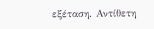εξέταση. Αντίθετη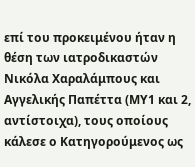επί του προκειμένου ήταν η θέση των ιατροδικαστών Νικόλα Χαραλάμπους και Αγγελικής Παπέττα (ΜΥ1 και 2, αντίστοιχα), τους οποίους κάλεσε ο Κατηγορούμενος ως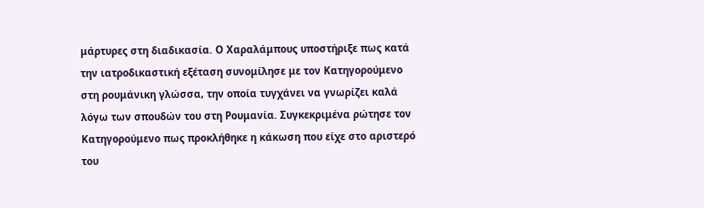μάρτυρες στη διαδικασία. Ο Χαραλάμπους υποστήριξε πως κατά την ιατροδικαστική εξέταση συνομίλησε με τον Κατηγορούμενο στη ρουμάνικη γλώσσα, την οποία τυγχάνει να γνωρίζει καλά λόγω των σπουδών του στη Ρουμανία. Συγκεκριμένα ρώτησε τον Κατηγορούμενο πως προκλήθηκε η κάκωση που είχε στο αριστερό του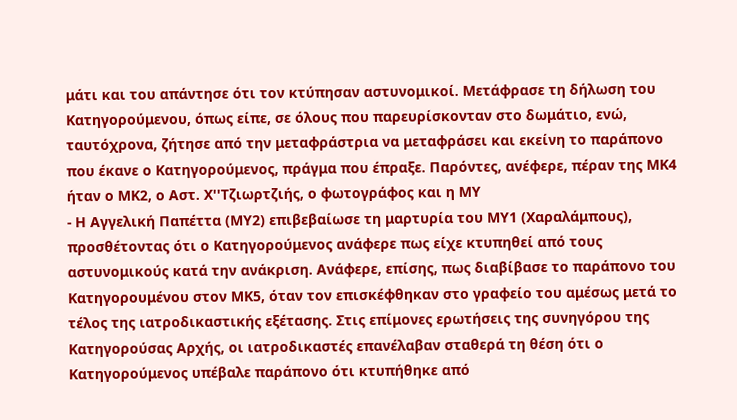μάτι και του απάντησε ότι τον κτύπησαν αστυνομικοί. Μετάφρασε τη δήλωση του Κατηγορούμενου, όπως είπε, σε όλους που παρευρίσκονταν στο δωμάτιο, ενώ, ταυτόχρονα, ζήτησε από την μεταφράστρια να μεταφράσει και εκείνη το παράπονο που έκανε ο Κατηγορούμενος, πράγμα που έπραξε. Παρόντες, ανέφερε, πέραν της ΜΚ4 ήταν ο ΜΚ2, ο Αστ. Χ''Τζιωρτζιής, ο φωτογράφος και η ΜΥ
- Η Αγγελική Παπέττα (ΜΥ2) επιβεβαίωσε τη μαρτυρία του ΜΥ1 (Χαραλάμπους), προσθέτοντας ότι ο Κατηγορούμενος ανάφερε πως είχε κτυπηθεί από τους αστυνομικούς κατά την ανάκριση. Ανάφερε, επίσης, πως διαβίβασε το παράπονο του Κατηγορουμένου στον ΜΚ5, όταν τον επισκέφθηκαν στο γραφείο του αμέσως μετά το τέλος της ιατροδικαστικής εξέτασης. Στις επίμονες ερωτήσεις της συνηγόρου της Κατηγορούσας Αρχής, οι ιατροδικαστές επανέλαβαν σταθερά τη θέση ότι ο Κατηγορούμενος υπέβαλε παράπονο ότι κτυπήθηκε από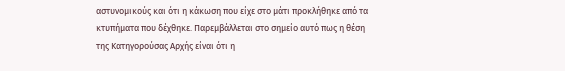αστυνομικούς και ότι η κάκωση που είχε στο μάτι προκλήθηκε από τα κτυπήματα που δέχθηκε. Παρεμβάλλεται στο σημείο αυτό πως η θέση της Κατηγορούσας Αρχής είναι ότι η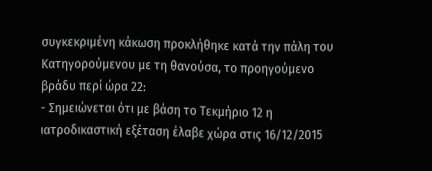συγκεκριμένη κάκωση προκλήθηκε κατά την πάλη του Κατηγορούμενου με τη θανούσα, το προηγούμενο βράδυ περί ώρα 22:
- Σημειώνεται ότι με βάση το Τεκμήριο 12 η ιατροδικαστική εξέταση έλαβε χώρα στις 16/12/2015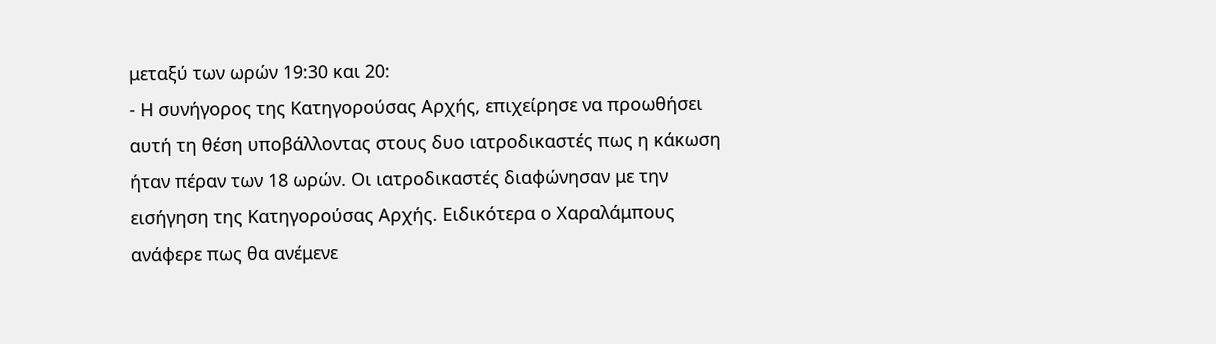μεταξύ των ωρών 19:30 και 20:
- Η συνήγορος της Κατηγορούσας Αρχής, επιχείρησε να προωθήσει αυτή τη θέση υποβάλλοντας στους δυο ιατροδικαστές πως η κάκωση ήταν πέραν των 18 ωρών. Οι ιατροδικαστές διαφώνησαν με την εισήγηση της Κατηγορούσας Αρχής. Ειδικότερα ο Χαραλάμπους ανάφερε πως θα ανέμενε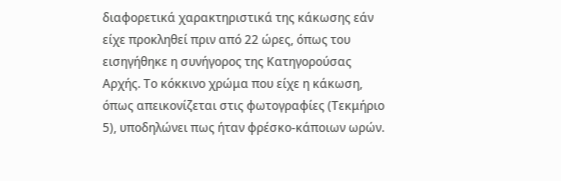διαφορετικά χαρακτηριστικά της κάκωσης εάν είχε προκληθεί πριν από 22 ώρες, όπως του εισηγήθηκε η συνήγορος της Κατηγορούσας Αρχής. Το κόκκινο χρώμα που είχε η κάκωση, όπως απεικονίζεται στις φωτογραφίες (Τεκμήριο 5), υποδηλώνει πως ήταν φρέσκο-κάποιων ωρών.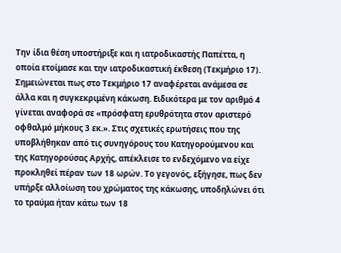Την ίδια θέση υποστήριξε και η ιατροδικαστής Παπέττα, η οποία ετοίμασε και την ιατροδικαστική έκθεση (Τεκμήριο 17). Σημειώνεται πως στο Τεκμήριο 17 αναφέρεται ανάμεσα σε άλλα και η συγκεκριμένη κάκωση. Ειδικότερα με τον αριθμό 4 γίνεται αναφορά σε «πρόσφατη ερυθρότητα στον αριστερό οφθαλμό μήκους 3 εκ.». Στις σχετικές ερωτήσεις που της υποβλήθηκαν από τις συνηγόρους του Κατηγορούμενου και της Κατηγορούσας Αρχής, απέκλεισε το ενδεχόμενο να είχε προκληθεί πέραν των 18 ωρών. Το γεγονός, εξήγησε, πως δεν υπήρξε αλλοίωση του χρώματος της κάκωσης, υποδηλώνει ότι το τραύμα ήταν κάτω των 18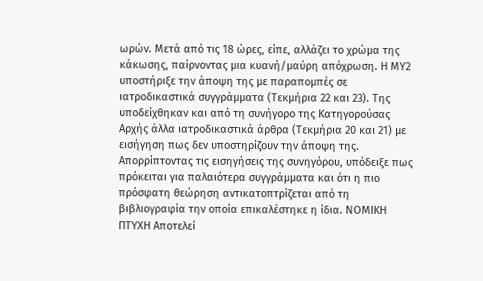ωρών. Μετά από τις 18 ώρες, είπε, αλλάζει το χρώμα της κάκωσης, παίρνοντας μια κυανή/μαύρη απόχρωση. Η ΜΥ2 υποστήριξε την άποψη της με παραπομπές σε ιατροδικαστικά συγγράμματα (Τεκμήρια 22 και 23). Της υποδείχθηκαν και από τη συνήγορο της Κατηγορούσας Αρχής άλλα ιατροδικαστικά άρθρα (Τεκμήρια 20 και 21) με εισήγηση πως δεν υποστηρίζουν την άποψη της. Απορρίπτοντας τις εισηγήσεις της συνηγόρου, υπόδειξε πως πρόκειται για παλαιότερα συγγράμματα και ότι η πιο πρόσφατη θεώρηση αντικατοπτρίζεται από τη βιβλιογραφία την οποία επικαλέστηκε η ίδια. ΝΟΜΙΚΗ ΠΤΥΧΗ Αποτελεί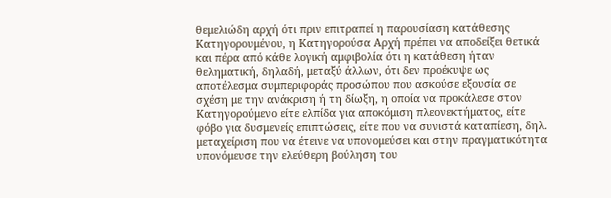θεμελιώδη αρχή ότι πριν επιτραπεί η παρουσίαση κατάθεσης Κατηγορουμένου, η Κατηγορούσα Αρχή πρέπει να αποδείξει θετικά και πέρα από κάθε λογική αμφιβολία ότι η κατάθεση ήταν θεληματική, δηλαδή, μεταξύ άλλων, ότι δεν προέκυψε ως αποτέλεσμα συμπεριφοράς προσώπου που ασκούσε εξουσία σε σχέση με την ανάκριση ή τη δίωξη, η οποία να προκάλεσε στον Κατηγορούμενο είτε ελπίδα για αποκόμιση πλεονεκτήματος, είτε φόβο για δυσμενείς επιπτώσεις, είτε που να συνιστά καταπίεση, δηλ. μεταχείριση που να έτεινε να υπονομεύσει και στην πραγματικότητα υπονόμευσε την ελεύθερη βούληση του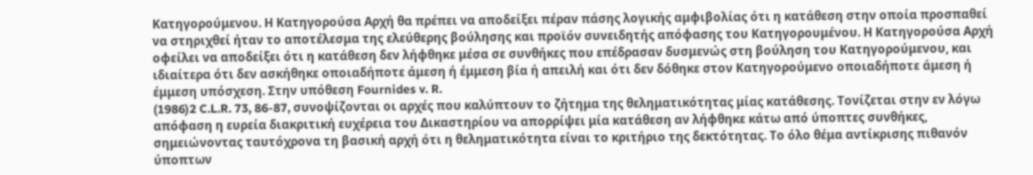Κατηγορούμενου. Η Κατηγορούσα Αρχή θα πρέπει να αποδείξει πέραν πάσης λογικής αμφιβολίας ότι η κατάθεση στην οποία προσπαθεί να στηριχθεί ήταν το αποτέλεσμα της ελεύθερης βούλησης και προϊόν συνειδητής απόφασης του Κατηγορουμένου. Η Κατηγορούσα Αρχή οφείλει να αποδείξει ότι η κατάθεση δεν λήφθηκε μέσα σε συνθήκες που επέδρασαν δυσμενώς στη βούληση του Κατηγορούμενου, και ιδιαίτερα ότι δεν ασκήθηκε οποιαδήποτε άμεση ή έμμεση βία ή απειλή και ότι δεν δόθηκε στον Κατηγορούμενο οποιαδήποτε άμεση ή έμμεση υπόσχεση. Στην υπόθεση Fournides v. R.
(1986)2 C.L.R. 73, 86-87, συνοψίζονται οι αρχές που καλύπτουν το ζήτημα της θεληματικότητας μίας κατάθεσης. Τονίζεται στην εν λόγω απόφαση η ευρεία διακριτική ευχέρεια του Δικαστηρίου να απορρίψει μία κατάθεση αν λήφθηκε κάτω από ύποπτες συνθήκες, σημειώνοντας ταυτόχρονα τη βασική αρχή ότι η θεληματικότητα είναι το κριτήριο της δεκτότητας. Το όλο θέμα αντίκρισης πιθανόν ύποπτων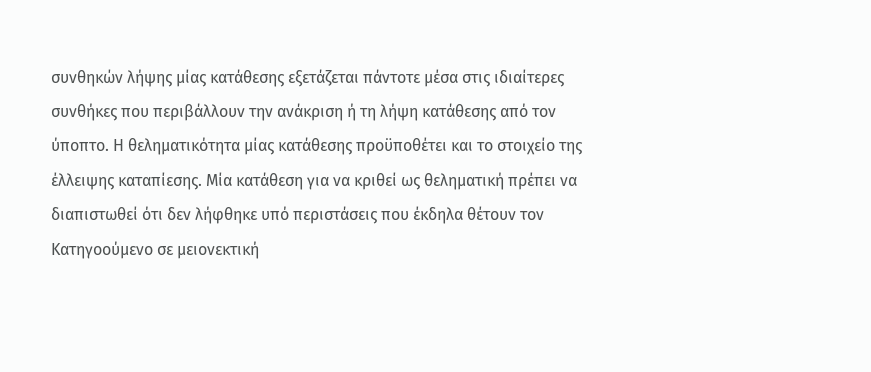συνθηκών λήψης μίας κατάθεσης εξετάζεται πάντοτε μέσα στις ιδιαίτερες συνθήκες που περιβάλλουν την ανάκριση ή τη λήψη κατάθεσης από τον ύποπτο. Η θεληματικότητα μίας κατάθεσης προϋποθέτει και το στοιχείο της έλλειψης καταπίεσης. Μία κατάθεση για να κριθεί ως θεληματική πρέπει να διαπιστωθεί ότι δεν λήφθηκε υπό περιστάσεις που έκδηλα θέτουν τον Κατηγοούμενο σε μειονεκτική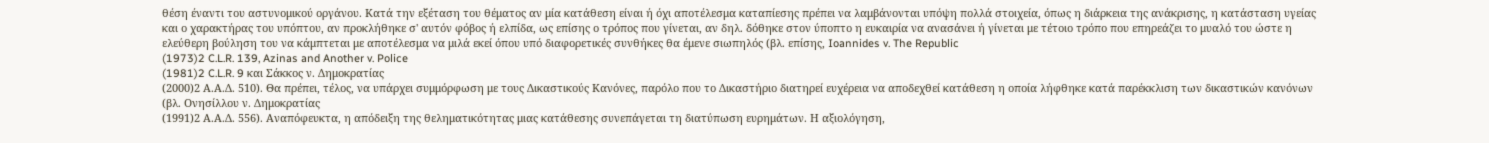θέση έναντι του αστυνομικού οργάνου. Κατά την εξέταση του θέματος αν μία κατάθεση είναι ή όχι αποτέλεσμα καταπίεσης πρέπει να λαμβάνονται υπόψη πολλά στοιχεία, όπως η διάρκεια της ανάκρισης, η κατάσταση υγείας και ο χαρακτήρας του υπόπτου, αν προκλήθηκε σ' αυτόν φόβος ή ελπίδα, ως επίσης ο τρόπος που γίνεται, αν δηλ. δόθηκε στον ύποπτο η ευκαιρία να ανασάνει ή γίνεται με τέτοιο τρόπο που επηρεάζει το μυαλό του ώστε η ελεύθερη βούληση του να κάμπτεται με αποτέλεσμα να μιλά εκεί όπου υπό διαφορετικές συνθήκες θα έμενε σιωπηλός (βλ. επίσης, Ioannides v. The Republic
(1973)2 C.L.R. 139, Azinas and Another v. Police
(1981)2 C.L.R. 9 και Σάκκος ν. Δημοκρατίας
(2000)2 Α.Α.Δ. 510). Θα πρέπει, τέλος, να υπάρχει συμμόρφωση με τους Δικαστικούς Κανόνες, παρόλο που το Δικαστήριο διατηρεί ευχέρεια να αποδεχθεί κατάθεση η οποία λήφθηκε κατά παρέκκλιση των δικαστικών κανόνων (βλ. Ονησίλλου ν. Δημοκρατίας
(1991)2 Α.Α.Δ. 556). Αναπόφευκτα, η απόδειξη της θεληματικότητας μιας κατάθεσης συνεπάγεται τη διατύπωση ευρημάτων. Η αξιολόγηση,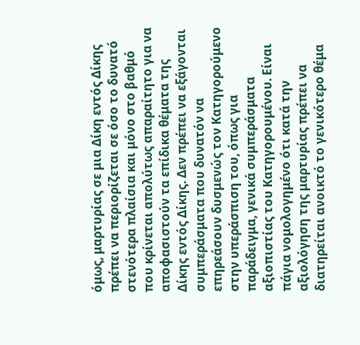όμως, μαρτυρίας σε μια Δίκη εντός Δίκης πρέπει να περιορίζεται σε όσο το δυνατό στενότερα πλαίσια και μόνο στο βαθμό που κρίνεται απολύτως απαραίτητο για να αποφασιστούν τα επίδικα θέματα της Δίκης εντός Δίκης. Δεν πρέπει να εξάγονται συμπεράσματα που δυνατόν να επηρεάσουν δυσμενώς τον Κατηγορούμενο στην υπεράσπιση του, όπως για παράδειγμα, γενικά συμπεράσματα αξιοπιστίας του Κατηγορουμένου. Είναι πάγια νομολογημένο ότι κατά την αξιολόγηση της μαρτυρίας πρέπει να διατηρείται ανοικτό το γενικότερο θέμα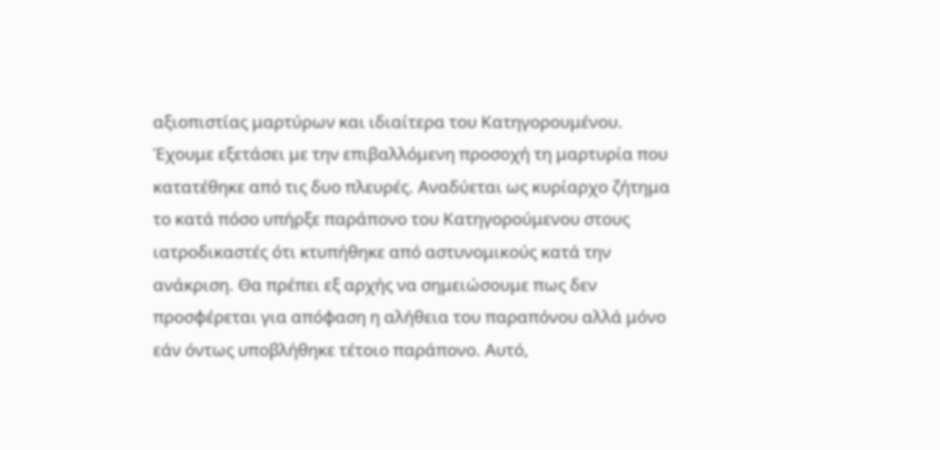αξιοπιστίας μαρτύρων και ιδιαίτερα του Κατηγορουμένου. Έχουμε εξετάσει με την επιβαλλόμενη προσοχή τη μαρτυρία που κατατέθηκε από τις δυο πλευρές. Αναδύεται ως κυρίαρχο ζήτημα το κατά πόσο υπήρξε παράπονο του Κατηγορούμενου στους ιατροδικαστές ότι κτυπήθηκε από αστυνομικούς κατά την ανάκριση. Θα πρέπει εξ αρχής να σημειώσουμε πως δεν προσφέρεται για απόφαση η αλήθεια του παραπόνου αλλά μόνο εάν όντως υποβλήθηκε τέτοιο παράπονο. Αυτό,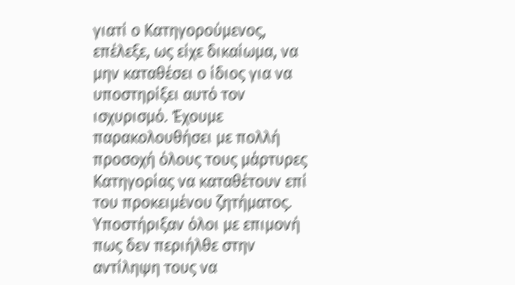γιατί ο Κατηγορούμενος, επέλεξε, ως είχε δικαίωμα, να μην καταθέσει ο ίδιος για να υποστηρίξει αυτό τον ισχυρισμό. Έχουμε παρακολουθήσει με πολλή προσοχή όλους τους μάρτυρες Κατηγορίας να καταθέτουν επί του προκειμένου ζητήματος. Υποστήριξαν όλοι με επιμονή πως δεν περιήλθε στην αντίληψη τους να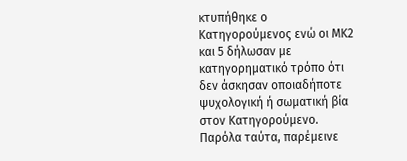κτυπήθηκε ο Κατηγορούμενος ενώ οι ΜΚ2 και 5 δήλωσαν με κατηγορηματικό τρόπο ότι δεν άσκησαν οποιαδήποτε ψυχολογική ή σωματική βία στον Κατηγορούμενο. Παρόλα ταύτα, παρέμεινε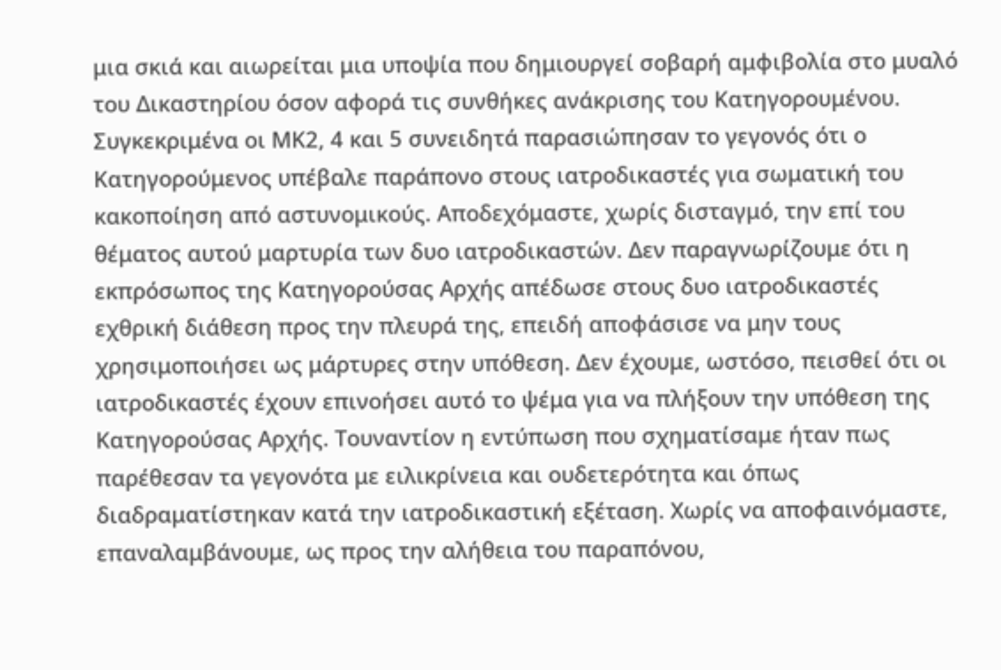μια σκιά και αιωρείται μια υποψία που δημιουργεί σοβαρή αμφιβολία στο μυαλό του Δικαστηρίου όσον αφορά τις συνθήκες ανάκρισης του Κατηγορουμένου. Συγκεκριμένα οι ΜΚ2, 4 και 5 συνειδητά παρασιώπησαν το γεγονός ότι ο Κατηγορούμενος υπέβαλε παράπονο στους ιατροδικαστές για σωματική του κακοποίηση από αστυνομικούς. Αποδεχόμαστε, χωρίς δισταγμό, την επί του θέματος αυτού μαρτυρία των δυο ιατροδικαστών. Δεν παραγνωρίζουμε ότι η εκπρόσωπος της Κατηγορούσας Αρχής απέδωσε στους δυο ιατροδικαστές εχθρική διάθεση προς την πλευρά της, επειδή αποφάσισε να μην τους χρησιμοποιήσει ως μάρτυρες στην υπόθεση. Δεν έχουμε, ωστόσο, πεισθεί ότι οι ιατροδικαστές έχουν επινοήσει αυτό το ψέμα για να πλήξουν την υπόθεση της Κατηγορούσας Αρχής. Τουναντίον η εντύπωση που σχηματίσαμε ήταν πως παρέθεσαν τα γεγονότα με ειλικρίνεια και ουδετερότητα και όπως διαδραματίστηκαν κατά την ιατροδικαστική εξέταση. Χωρίς να αποφαινόμαστε, επαναλαμβάνουμε, ως προς την αλήθεια του παραπόνου,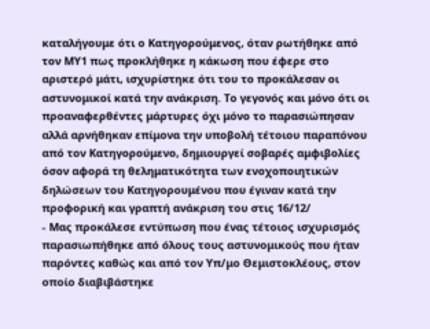καταλήγουμε ότι ο Κατηγορούμενος, όταν ρωτήθηκε από τον ΜΥ1 πως προκλήθηκε η κάκωση που έφερε στο αριστερό μάτι, ισχυρίστηκε ότι του το προκάλεσαν οι αστυνομικοί κατά την ανάκριση. Το γεγονός και μόνο ότι οι προαναφερθέντες μάρτυρες όχι μόνο το παρασιώπησαν αλλά αρνήθηκαν επίμονα την υποβολή τέτοιου παραπόνου από τον Κατηγορούμενο, δημιουργεί σοβαρές αμφιβολίες όσον αφορά τη θεληματικότητα των ενοχοποιητικών δηλώσεων του Κατηγορουμένου που έγιναν κατά την προφορική και γραπτή ανάκριση του στις 16/12/
- Μας προκάλεσε εντύπωση που ένας τέτοιος ισχυρισμός παρασιωπήθηκε από όλους τους αστυνομικούς που ήταν παρόντες καθώς και από τον Υπ/μο Θεμιστοκλέους, στον οποίο διαβιβάστηκε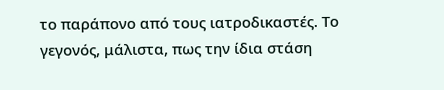το παράπονο από τους ιατροδικαστές. Το γεγονός, μάλιστα, πως την ίδια στάση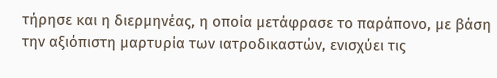τήρησε και η διερμηνέας, η οποία μετάφρασε το παράπονο, με βάση την αξιόπιστη μαρτυρία των ιατροδικαστών, ενισχύει τις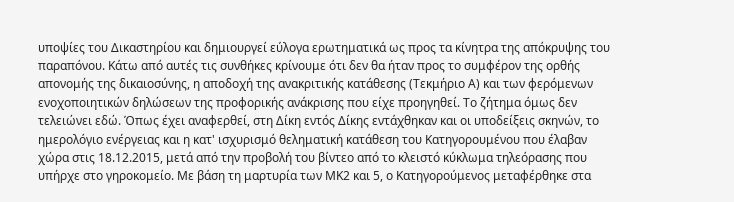υποψίες του Δικαστηρίου και δημιουργεί εύλογα ερωτηματικά ως προς τα κίνητρα της απόκρυψης του παραπόνου. Κάτω από αυτές τις συνθήκες κρίνουμε ότι δεν θα ήταν προς το συμφέρον της ορθής απονομής της δικαιοσύνης, η αποδοχή της ανακριτικής κατάθεσης (Τεκμήριο Α) και των φερόμενων ενοχοποιητικών δηλώσεων της προφορικής ανάκρισης που είχε προηγηθεί. Το ζήτημα όμως δεν τελειώνει εδώ. Όπως έχει αναφερθεί, στη Δίκη εντός Δίκης εντάχθηκαν και οι υποδείξεις σκηνών, το ημερολόγιο ενέργειας και η κατ' ισχυρισμό θεληματική κατάθεση του Κατηγορουμένου που έλαβαν χώρα στις 18.12.2015, μετά από την προβολή του βίντεο από το κλειστό κύκλωμα τηλεόρασης που υπήρχε στο γηροκομείο. Με βάση τη μαρτυρία των ΜΚ2 και 5, ο Κατηγορούμενος μεταφέρθηκε στα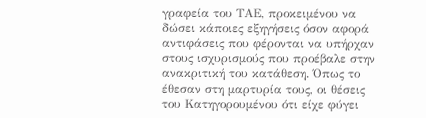γραφεία του ΤΑΕ, προκειμένου να δώσει κάποιες εξηγήσεις όσον αφορά αντιφάσεις που φέρονται να υπήρχαν στους ισχυρισμούς που προέβαλε στην ανακριτική του κατάθεση. Όπως το έθεσαν στη μαρτυρία τους, οι θέσεις του Κατηγορουμένου ότι είχε φύγει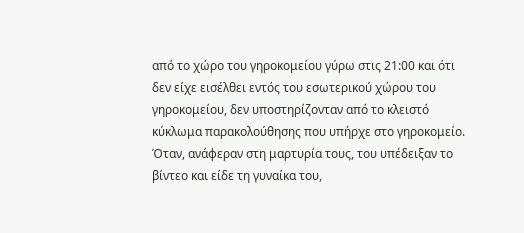από το χώρο του γηροκομείου γύρω στις 21:00 και ότι δεν είχε εισέλθει εντός του εσωτερικού χώρου του γηροκομείου, δεν υποστηρίζονταν από το κλειστό κύκλωμα παρακολούθησης που υπήρχε στο γηροκομείο. Όταν, ανάφεραν στη μαρτυρία τους, του υπέδειξαν το βίντεο και είδε τη γυναίκα του,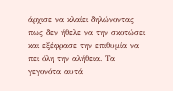άρχισε να κλαίει δηλώνοντας πως δεν ήθελε να την σκοτώσει και εξέφρασε την επιθυμία να πει όλη την αλήθεια. Τα γεγονότα αυτά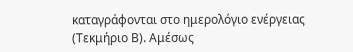καταγράφονται στο ημερολόγιο ενέργειας (Τεκμήριο Β). Αμέσως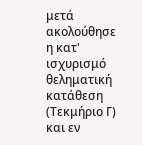μετά ακολούθησε η κατ' ισχυρισμό θεληματική κατάθεση (Τεκμήριο Γ) και εν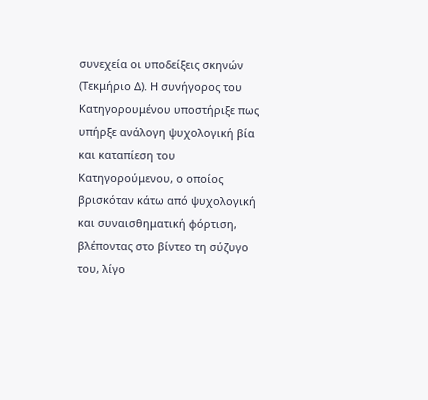συνεχεία οι υποδείξεις σκηνών (Τεκμήριο Δ). Η συνήγορος του Κατηγορουμένου υποστήριξε πως υπήρξε ανάλογη ψυχολογική βία και καταπίεση του Κατηγορούμενου, ο οποίος βρισκόταν κάτω από ψυχολογική και συναισθηματική φόρτιση, βλέποντας στο βίντεο τη σύζυγο του, λίγο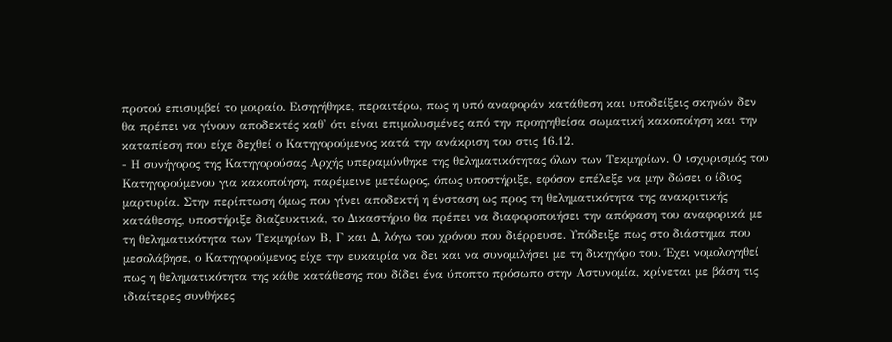προτού επισυμβεί το μοιραίο. Εισηγήθηκε, περαιτέρω, πως η υπό αναφοράν κατάθεση και υποδείξεις σκηνών δεν θα πρέπει να γίνουν αποδεκτές καθ' ότι είναι επιμολυσμένες από την προηγηθείσα σωματική κακοποίηση και την καταπίεση που είχε δεχθεί ο Κατηγορούμενος κατά την ανάκριση του στις 16.12.
- Η συνήγορος της Κατηγορούσας Αρχής υπεραμύνθηκε της θεληματικότητας όλων των Τεκμηρίων. Ο ισχυρισμός του Κατηγορούμενου για κακοποίηση, παρέμεινε μετέωρος, όπως υποστήριξε, εφόσον επέλεξε να μην δώσει ο ίδιος μαρτυρία. Στην περίπτωση όμως που γίνει αποδεκτή η ένσταση ως προς τη θεληματικότητα της ανακριτικής κατάθεσης, υποστήριξε διαζευκτικά, το Δικαστήριο θα πρέπει να διαφοροποιήσει την απόφαση του αναφορικά με τη θεληματικότητα των Τεκμηρίων Β, Γ και Δ, λόγω του χρόνου που διέρρευσε. Υπόδειξε πως στο διάστημα που μεσολάβησε, ο Κατηγορούμενος είχε την ευκαιρία να δει και να συνομιλήσει με τη δικηγόρο του. Έχει νομολογηθεί πως η θεληματικότητα της κάθε κατάθεσης που δίδει ένα ύποπτο πρόσωπο στην Αστυνομία, κρίνεται με βάση τις ιδιαίτερες συνθήκες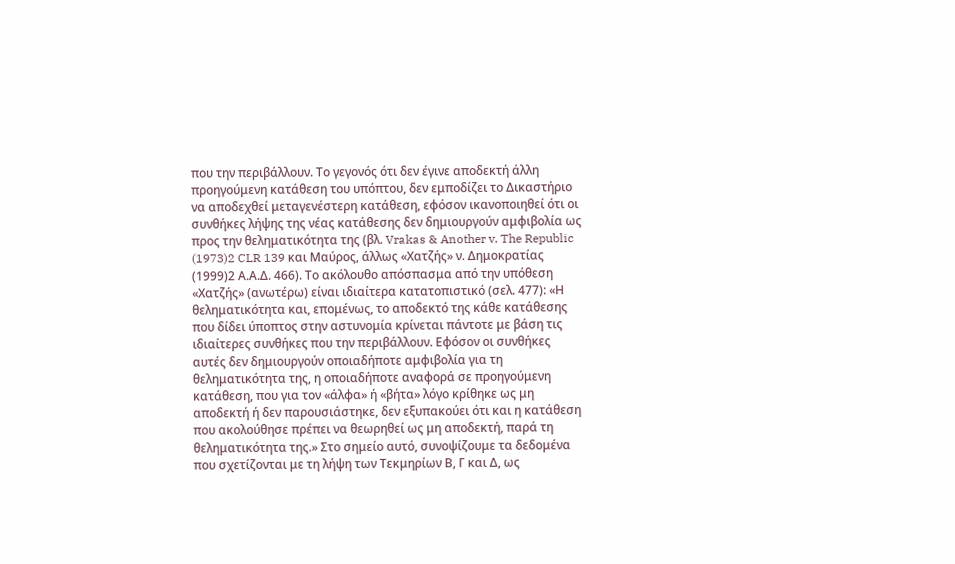που την περιβάλλουν. Το γεγονός ότι δεν έγινε αποδεκτή άλλη προηγούμενη κατάθεση του υπόπτου, δεν εμποδίζει το Δικαστήριο να αποδεχθεί μεταγενέστερη κατάθεση, εφόσον ικανοποιηθεί ότι οι συνθήκες λήψης της νέας κατάθεσης δεν δημιουργούν αμφιβολία ως προς την θεληματικότητα της (βλ. Vrakas & Another v. The Republic
(1973)2 CLR 139 και Μαύρος, άλλως «Χατζής» ν. Δημοκρατίας
(1999)2 Α.Α.Δ. 466). Το ακόλουθο απόσπασμα από την υπόθεση «Χατζής» (ανωτέρω) είναι ιδιαίτερα κατατοπιστικό (σελ. 477): «Η θεληματικότητα και, επομένως, το αποδεκτό της κάθε κατάθεσης που δίδει ύποπτος στην αστυνομία κρίνεται πάντοτε με βάση τις ιδιαίτερες συνθήκες που την περιβάλλουν. Εφόσον οι συνθήκες αυτές δεν δημιουργούν οποιαδήποτε αμφιβολία για τη θεληματικότητα της, η οποιαδήποτε αναφορά σε προηγούμενη κατάθεση, που για τον «άλφα» ή «βήτα» λόγο κρίθηκε ως μη αποδεκτή ή δεν παρουσιάστηκε, δεν εξυπακούει ότι και η κατάθεση που ακολούθησε πρέπει να θεωρηθεί ως μη αποδεκτή, παρά τη θεληματικότητα της.» Στο σημείο αυτό, συνοψίζουμε τα δεδομένα που σχετίζονται με τη λήψη των Τεκμηρίων Β, Γ και Δ, ως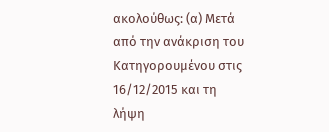ακολούθως: (α) Μετά από την ανάκριση του Κατηγορουμένου στις 16/12/2015 και τη λήψη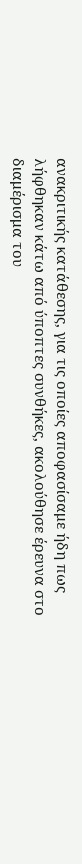ανακριτικής κατάθεσης, για τις οποίες αποφασίσαμε ήδη πως λήφθηκαν κάτω από ύποπτες συνθήκες, ακολούθησε έρευνα στο διαμέρισμα του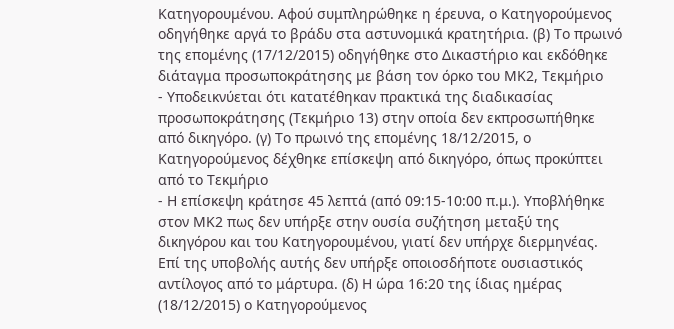Κατηγορουμένου. Αφού συμπληρώθηκε η έρευνα, ο Κατηγορούμενος οδηγήθηκε αργά το βράδυ στα αστυνομικά κρατητήρια. (β) Το πρωινό της επομένης (17/12/2015) οδηγήθηκε στο Δικαστήριο και εκδόθηκε διάταγμα προσωποκράτησης με βάση τον όρκο του ΜΚ2, Τεκμήριο
- Υποδεικνύεται ότι κατατέθηκαν πρακτικά της διαδικασίας προσωποκράτησης (Τεκμήριο 13) στην οποία δεν εκπροσωπήθηκε από δικηγόρο. (γ) Το πρωινό της επομένης 18/12/2015, ο Κατηγορούμενος δέχθηκε επίσκεψη από δικηγόρο, όπως προκύπτει από το Τεκμήριο
- Η επίσκεψη κράτησε 45 λεπτά (από 09:15-10:00 π.μ.). Υποβλήθηκε στον ΜΚ2 πως δεν υπήρξε στην ουσία συζήτηση μεταξύ της δικηγόρου και του Κατηγορουμένου, γιατί δεν υπήρχε διερμηνέας. Επί της υποβολής αυτής δεν υπήρξε οποιοσδήποτε ουσιαστικός αντίλογος από το μάρτυρα. (δ) Η ώρα 16:20 της ίδιας ημέρας (18/12/2015) ο Κατηγορούμενος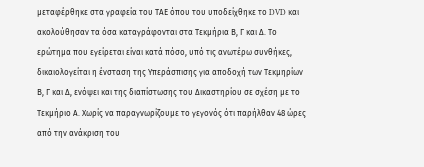μεταφέρθηκε στα γραφεία του ΤΑΕ όπου του υποδείχθηκε το DVD και ακολούθησαν τα όσα καταγράφονται στα Τεκμήρια Β, Γ και Δ. Το ερώτημα που εγείρεται είναι κατά πόσο, υπό τις ανωτέρω συνθήκες, δικαιολογείται η ένσταση της Υπεράσπισης για αποδοχή των Τεκμηρίων Β, Γ και Δ, ενόψει και της διαπίστωσης του Δικαστηρίου σε σχέση με το Τεκμήριο Α. Χωρίς να παραγνωρίζουμε το γεγονός ότι παρήλθαν 48 ώρες από την ανάκριση του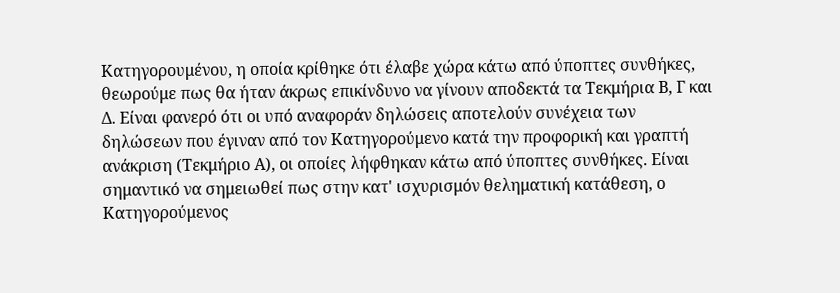Κατηγορουμένου, η οποία κρίθηκε ότι έλαβε χώρα κάτω από ύποπτες συνθήκες, θεωρούμε πως θα ήταν άκρως επικίνδυνο να γίνουν αποδεκτά τα Τεκμήρια Β, Γ και Δ. Είναι φανερό ότι οι υπό αναφοράν δηλώσεις αποτελούν συνέχεια των δηλώσεων που έγιναν από τον Κατηγορούμενο κατά την προφορική και γραπτή ανάκριση (Τεκμήριο Α), οι οποίες λήφθηκαν κάτω από ύποπτες συνθήκες. Είναι σημαντικό να σημειωθεί πως στην κατ' ισχυρισμόν θεληματική κατάθεση, ο Κατηγορούμενος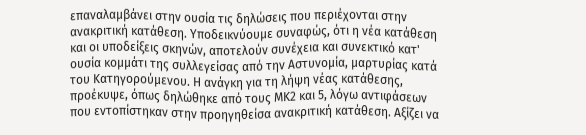επαναλαμβάνει στην ουσία τις δηλώσεις που περιέχονται στην ανακριτική κατάθεση. Υποδεικνύουμε συναφώς, ότι η νέα κατάθεση και οι υποδείξεις σκηνών, αποτελούν συνέχεια και συνεκτικό κατ' ουσία κομμάτι της συλλεγείσας από την Αστυνομία, μαρτυρίας κατά του Κατηγορούμενου. Η ανάγκη για τη λήψη νέας κατάθεσης, προέκυψε, όπως δηλώθηκε από τους ΜΚ2 και 5, λόγω αντιφάσεων που εντοπίστηκαν στην προηγηθείσα ανακριτική κατάθεση. Αξίζει να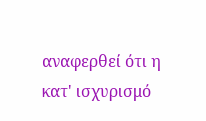αναφερθεί ότι η κατ' ισχυρισμό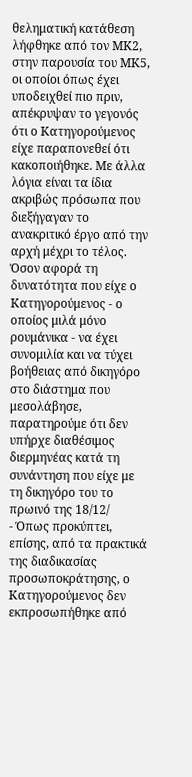θεληματική κατάθεση λήφθηκε από τον ΜΚ2, στην παρουσία του ΜΚ5, οι οποίοι όπως έχει υποδειχθεί πιο πριν, απέκρυψαν το γεγονός ότι ο Κατηγορούμενος είχε παραπονεθεί ότι κακοποιήθηκε. Με άλλα λόγια είναι τα ίδια ακριβώς πρόσωπα που διεξήγαγαν το ανακριτικό έργο από την αρχή μέχρι το τέλος. Όσον αφορά τη δυνατότητα που είχε ο Κατηγορούμενος - ο οποίος μιλά μόνο ρουμάνικα - να έχει συνομιλία και να τύχει βοήθειας από δικηγόρο στο διάστημα που μεσολάβησε, παρατηρούμε ότι δεν υπήρχε διαθέσιμος διερμηνέας κατά τη συνάντηση που είχε με τη δικηγόρο του το πρωινό της 18/12/
- Όπως προκύπτει, επίσης, από τα πρακτικά της διαδικασίας προσωποκράτησης, ο Κατηγορούμενος δεν εκπροσωπήθηκε από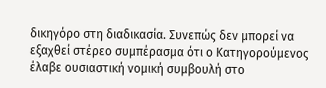δικηγόρο στη διαδικασία. Συνεπώς δεν μπορεί να εξαχθεί στέρεο συμπέρασμα ότι ο Κατηγορούμενος έλαβε ουσιαστική νομική συμβουλή στο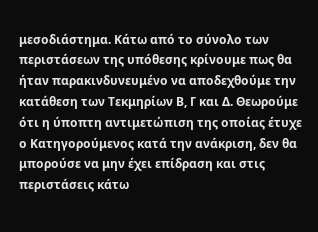μεσοδιάστημα. Κάτω από το σύνολο των περιστάσεων της υπόθεσης κρίνουμε πως θα ήταν παρακινδυνευμένο να αποδεχθούμε την κατάθεση των Τεκμηρίων Β, Γ και Δ. Θεωρούμε ότι η ύποπτη αντιμετώπιση της οποίας έτυχε ο Κατηγορούμενος κατά την ανάκριση, δεν θα μπορούσε να μην έχει επίδραση και στις περιστάσεις κάτω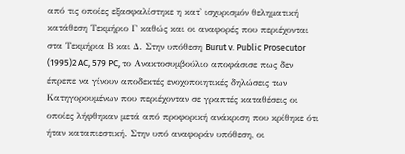από τις οποίες εξασφαλίστηκε η κατ' ισχυρισμόν θεληματική κατάθεση Τεκμήριο Γ καθώς και οι αναφορές που περιέχονται στα Τεκμήρια Β και Δ. Στην υπόθεση Burut v. Public Prosecutor
(1995)2 AC, 579 PC, το Ανακτοσυμβούλιο αποφάσισε πως δεν έπρεπε να γίνουν αποδεκτές ενοχοποιητικές δηλώσεις των Κατηγορουμένων που περιέχονταν σε γραπτές καταθέσεις οι οποίες λήφθηκαν μετά από προφορική ανάκριση που κρίθηκε ότι ήταν καταπιεστική. Στην υπό αναφοράν υπόθεση, οι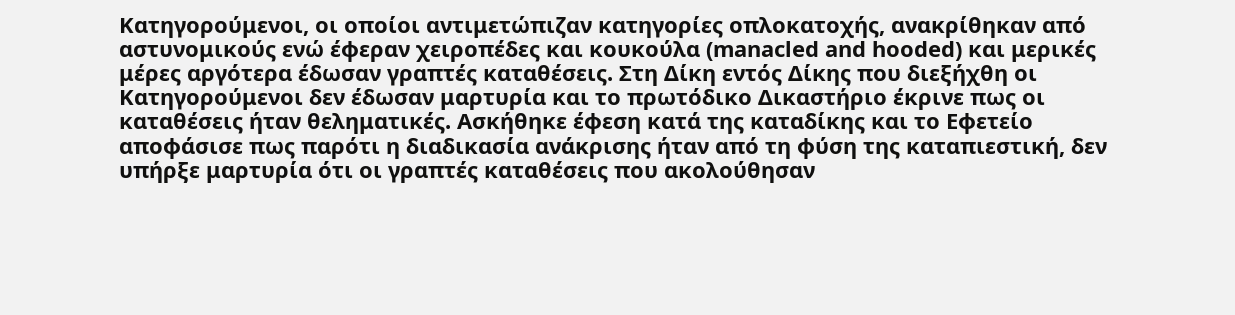Κατηγορούμενοι, οι οποίοι αντιμετώπιζαν κατηγορίες οπλοκατοχής, ανακρίθηκαν από αστυνομικούς ενώ έφεραν χειροπέδες και κουκούλα (manacled and hooded) και μερικές μέρες αργότερα έδωσαν γραπτές καταθέσεις. Στη Δίκη εντός Δίκης που διεξήχθη οι Κατηγορούμενοι δεν έδωσαν μαρτυρία και το πρωτόδικο Δικαστήριο έκρινε πως οι καταθέσεις ήταν θεληματικές. Ασκήθηκε έφεση κατά της καταδίκης και το Εφετείο αποφάσισε πως παρότι η διαδικασία ανάκρισης ήταν από τη φύση της καταπιεστική, δεν υπήρξε μαρτυρία ότι οι γραπτές καταθέσεις που ακολούθησαν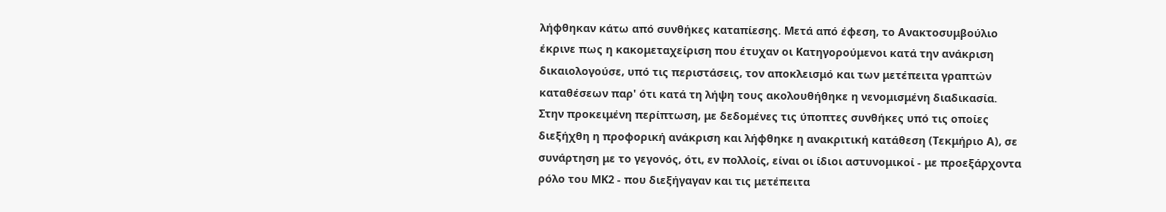λήφθηκαν κάτω από συνθήκες καταπίεσης. Μετά από έφεση, το Ανακτοσυμβούλιο έκρινε πως η κακομεταχείριση που έτυχαν οι Κατηγορούμενοι κατά την ανάκριση δικαιολογούσε, υπό τις περιστάσεις, τον αποκλεισμό και των μετέπειτα γραπτών καταθέσεων παρ' ότι κατά τη λήψη τους ακολουθήθηκε η νενομισμένη διαδικασία. Στην προκειμένη περίπτωση, με δεδομένες τις ύποπτες συνθήκες υπό τις οποίες διεξήχθη η προφορική ανάκριση και λήφθηκε η ανακριτική κατάθεση (Τεκμήριο Α), σε συνάρτηση με το γεγονός, ότι, εν πολλοίς, είναι οι ίδιοι αστυνομικοί - με προεξάρχοντα ρόλο του ΜΚ2 - που διεξήγαγαν και τις μετέπειτα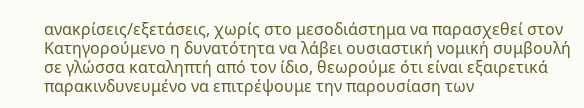ανακρίσεις/εξετάσεις, χωρίς στο μεσοδιάστημα να παρασχεθεί στον Κατηγορούμενο η δυνατότητα να λάβει ουσιαστική νομική συμβουλή σε γλώσσα καταληπτή από τον ίδιο, θεωρούμε ότι είναι εξαιρετικά παρακινδυνευμένο να επιτρέψουμε την παρουσίαση των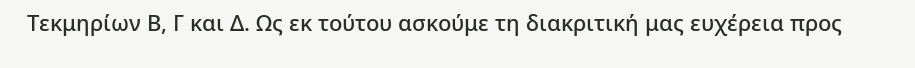Τεκμηρίων Β, Γ και Δ. Ως εκ τούτου ασκούμε τη διακριτική μας ευχέρεια προς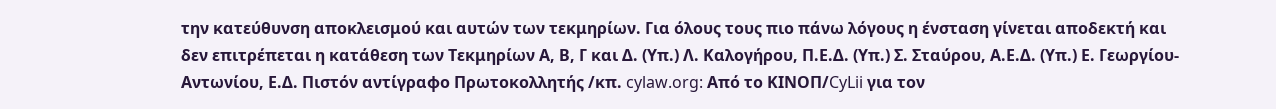την κατεύθυνση αποκλεισμού και αυτών των τεκμηρίων. Για όλους τους πιο πάνω λόγους η ένσταση γίνεται αποδεκτή και δεν επιτρέπεται η κατάθεση των Τεκμηρίων Α, Β, Γ και Δ. (Υπ.) Λ. Καλογήρου, Π.Ε.Δ. (Υπ.) Σ. Σταύρου, Α.Ε.Δ. (Υπ.) Ε. Γεωργίου-Αντωνίου, Ε.Δ. Πιστόν αντίγραφο Πρωτοκολλητής /κπ. cylaw.org: Από το ΚΙΝOΠ/CyLii για τον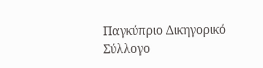Παγκύπριο Δικηγορικό Σύλλογο